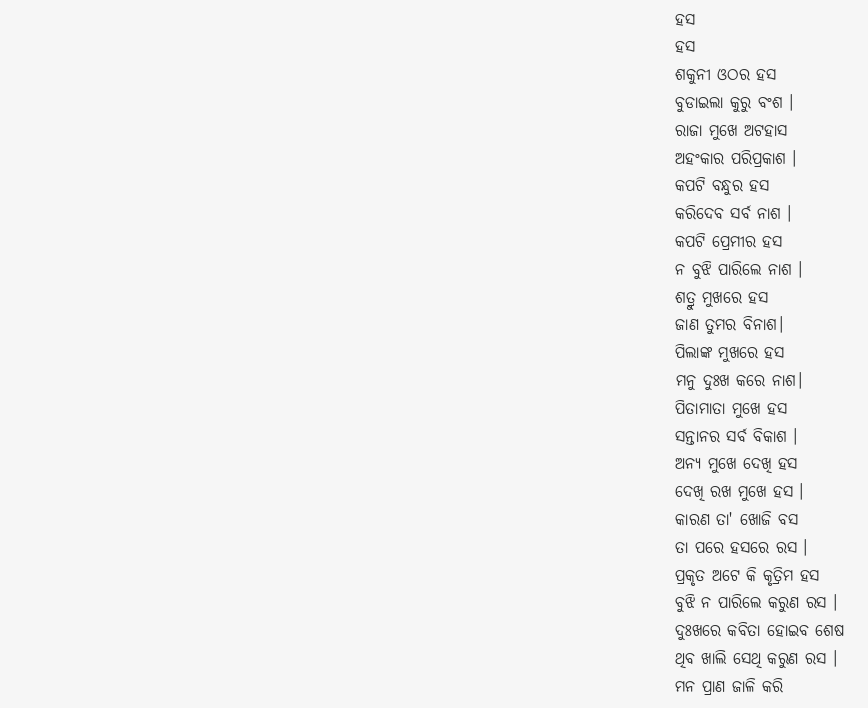ହସ
ହସ
ଶକୁନୀ ଓଠର ହସ
ବୁଡାଇଲା କୁରୁ ବଂଶ ।
ରାଜା ମୁଖେ ଅଟହାସ
ଅହଂକାର ପରିପ୍ରକାଶ ।
କପଟି ବନ୍ଧୁର ହସ
କରିଦେବ ସର୍ବ ନାଶ ।
କପଟି ପ୍ରେମୀର ହସ
ନ ବୁଝି ପାରିଲେ ନାଶ ।
ଶତ୍ରୁ ମୁଖରେ ହସ
ଜାଣ ତୁମର ବିନାଶ।
ପିଲାଙ୍କ ମୁଖରେ ହସ
ମନୁ ଦୁଃଖ କରେ ନାଶ।
ପିତାମାତା ମୁଖେ ହସ
ସନ୍ତାନର ସର୍ବ ବିକାଶ ।
ଅନ୍ୟ ମୁଖେ ଦେଖି ହସ
ଦେଖି ରଖ ମୁଖେ ହସ ।
କାରଣ ତା' ଖୋଜି ବସ
ତା ପରେ ହସରେ ରସ ।
ପ୍ରକୃତ ଅଟେ କି କୃତ୍ରିମ ହସ
ବୁଝି ନ ପାରିଲେ କରୁଣ ରସ ।
ଦୁଃଖରେ କବିତା ହୋଇବ ଶେଷ
ଥିବ ଖାଲି ସେଥି କରୁଣ ରସ ।
ମନ ପ୍ରାଣ ଜାଳି କରି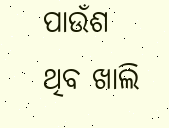ପାଉଁଶ
ଥିବ ଖାଲି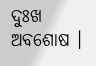ଦୁଃଖ ଅବଶୋଷ ।